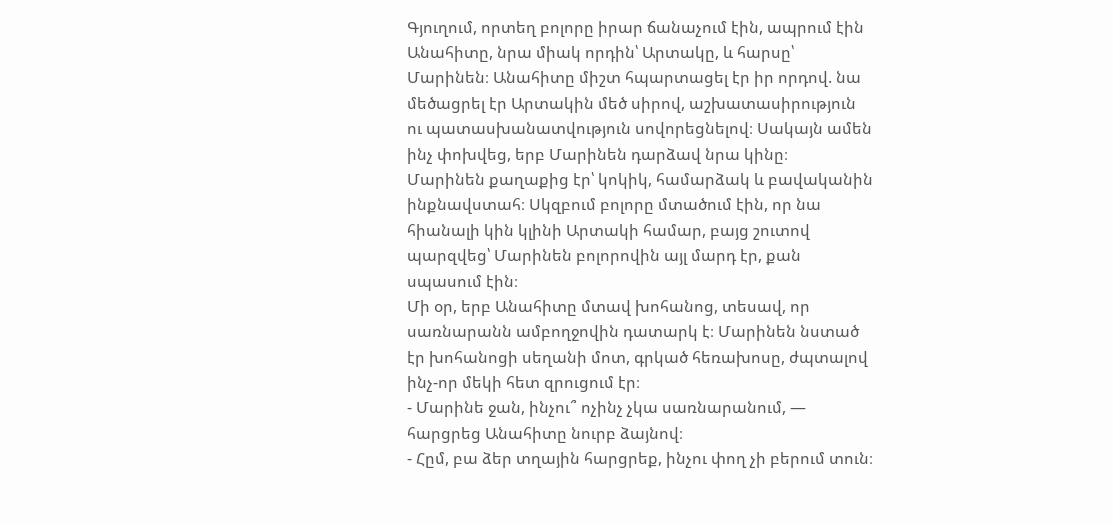Գյուղում, որտեղ բոլորը իրար ճանաչում էին, ապրում էին Անահիտը, նրա միակ որդին՝ Արտակը, և հարսը՝ Մարինեն։ Անահիտը միշտ հպարտացել էր իր որդով. նա մեծացրել էր Արտակին մեծ սիրով, աշխատասիրություն ու պատասխանատվություն սովորեցնելով։ Սակայն ամեն ինչ փոխվեց, երբ Մարինեն դարձավ նրա կինը։
Մարինեն քաղաքից էր՝ կոկիկ, համարձակ և բավականին ինքնավստահ։ Սկզբում բոլորը մտածում էին, որ նա հիանալի կին կլինի Արտակի համար, բայց շուտով պարզվեց՝ Մարինեն բոլորովին այլ մարդ էր, քան սպասում էին։
Մի օր, երբ Անահիտը մտավ խոհանոց, տեսավ, որ սառնարանն ամբողջովին դատարկ է։ Մարինեն նստած էր խոհանոցի սեղանի մոտ, գրկած հեռախոսը, ժպտալով ինչ-որ մեկի հետ զրուցում էր։
- Մարինե ջան, ինչու՞ ոչինչ չկա սառնարանում, — հարցրեց Անահիտը նուրբ ձայնով։
- Հըմ, բա ձեր տղային հարցրեք, ինչու փող չի բերում տուն։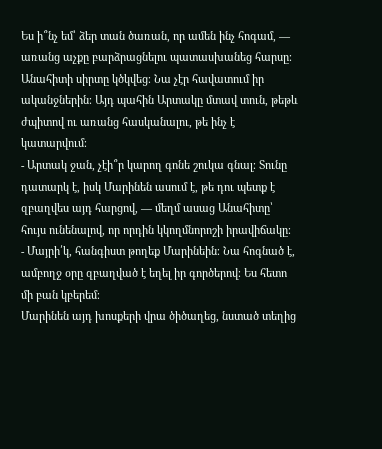Ես ի՞նչ եմ՝ ձեր տան ծառան, որ ամեն ինչ հոգամ, — առանց աչքը բարձրացնելու պատասխանեց հարսը։
Անահիտի սիրտը կծկվեց։ Նա չէր հավատում իր ականջներին։ Այդ պահին Արտակը մտավ տուն, թեթև ժպիտով ու առանց հասկանալու, թե ինչ է կատարվում։
- Արտակ ջան, չէի՞ր կարող գոնե շուկա գնալ։ Տունը դատարկ է, իսկ Մարինեն ասում է, թե դու պետք է զբաղվես այդ հարցով, — մեղմ ասաց Անահիտը՝ հույս ունենալով, որ որդին կկողմնորոշի իրավիճակը։
- Մայրի՛կ, հանգիստ թողեք Մարինեին։ Նա հոգնած է, ամբողջ օրը զբաղված է եղել իր գործերով։ Ես հետո մի բան կբերեմ։
Մարինեն այդ խոսքերի վրա ծիծաղեց, նստած տեղից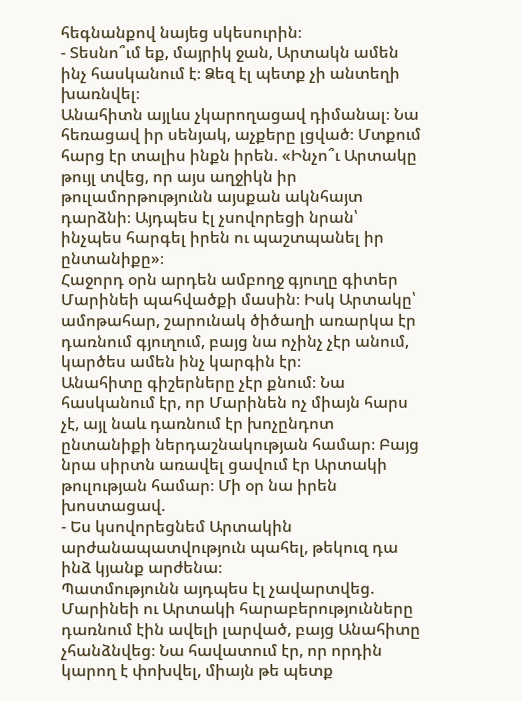հեգնանքով նայեց սկեսուրին։
- Տեսնո՞ւմ եք, մայրիկ ջան, Արտակն ամեն ինչ հասկանում է։ Ձեզ էլ պետք չի անտեղի խառնվել։
Անահիտն այլևս չկարողացավ դիմանալ։ Նա հեռացավ իր սենյակ, աչքերը լցված։ Մտքում հարց էր տալիս ինքն իրեն. «Ինչո՞ւ Արտակը թույլ տվեց, որ այս աղջիկն իր թուլամորթությունն այսքան ակնհայտ դարձնի։ Այդպես էլ չսովորեցի նրան՝ ինչպես հարգել իրեն ու պաշտպանել իր ընտանիքը»։
Հաջորդ օրն արդեն ամբողջ գյուղը գիտեր Մարինեի պահվածքի մասին։ Իսկ Արտակը՝ ամոթահար, շարունակ ծիծաղի առարկա էր դառնում գյուղում, բայց նա ոչինչ չէր անում, կարծես ամեն ինչ կարգին էր։
Անահիտը գիշերները չէր քնում։ Նա հասկանում էր, որ Մարինեն ոչ միայն հարս չէ, այլ նաև դառնում էր խոչընդոտ ընտանիքի ներդաշնակության համար։ Բայց նրա սիրտն առավել ցավում էր Արտակի թուլության համար։ Մի օր նա իրեն խոստացավ.
- Ես կսովորեցնեմ Արտակին արժանապատվություն պահել, թեկուզ դա ինձ կյանք արժենա։
Պատմությունն այդպես էլ չավարտվեց. Մարինեի ու Արտակի հարաբերությունները դառնում էին ավելի լարված, բայց Անահիտը չհանձնվեց։ Նա հավատում էր, որ որդին կարող է փոխվել, միայն թե պետք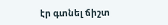էր գտնել ճիշտ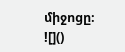միջոցը։
![]()